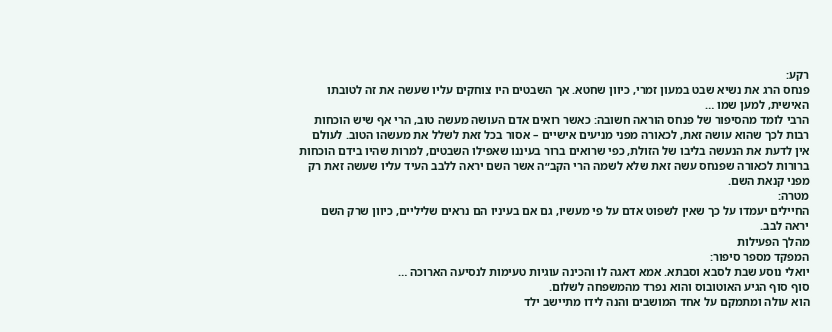רקע:
פנחס הרג את נשיא שבט במעון זמרי, כיוון שחטא. אך השבטים היו צוחקים עליו שעשה את זה לטובתו
האישית, למען שמו …
הרבי לומד מהסיפור של פנחס הוראה חשובה: כאשר רואים אדם העושה מעשה טוב, הרי אף שיש הוכחות
רבות לכך שהוא עושה זאת, לכאורה מפני מניעים אישיים – אסור בכל זאת לשלל את מעשהו הטוב. לעולם
אין לדעת את הנעשה בליבו של הזולת, כפי שרואים ברור בעיננו שאפילו השבטים, למרות שהיו בידם הוכחות
ברורות לכאורה שפנחס עשה זאת שלא לשמה הרי הקב״ה אשר השם יראה ללבב העיד עליו שעשה זאת רק
מפני קנאת השם.
מטרה:
החיילים יעמדו על כך שאין לשפוט אדם על פי מעשיו, גם אם בעיניו הם נראים שליליים, כיוון שרק השם
יראה לבב.
מהלך הפעילות
המפקד מספר סיפור:
יואלי נוסע שבת לסבא וסבתא. אמא דאגה לו והכינה עוגיות טעימות לנסיעה הארוכה …
סוף סוף הגיע האוטובוס והוא נפרד מהמשפחה לשלום.
הוא עולה ומתמקם על אחד המושבים והנה לידו מתיישב ילד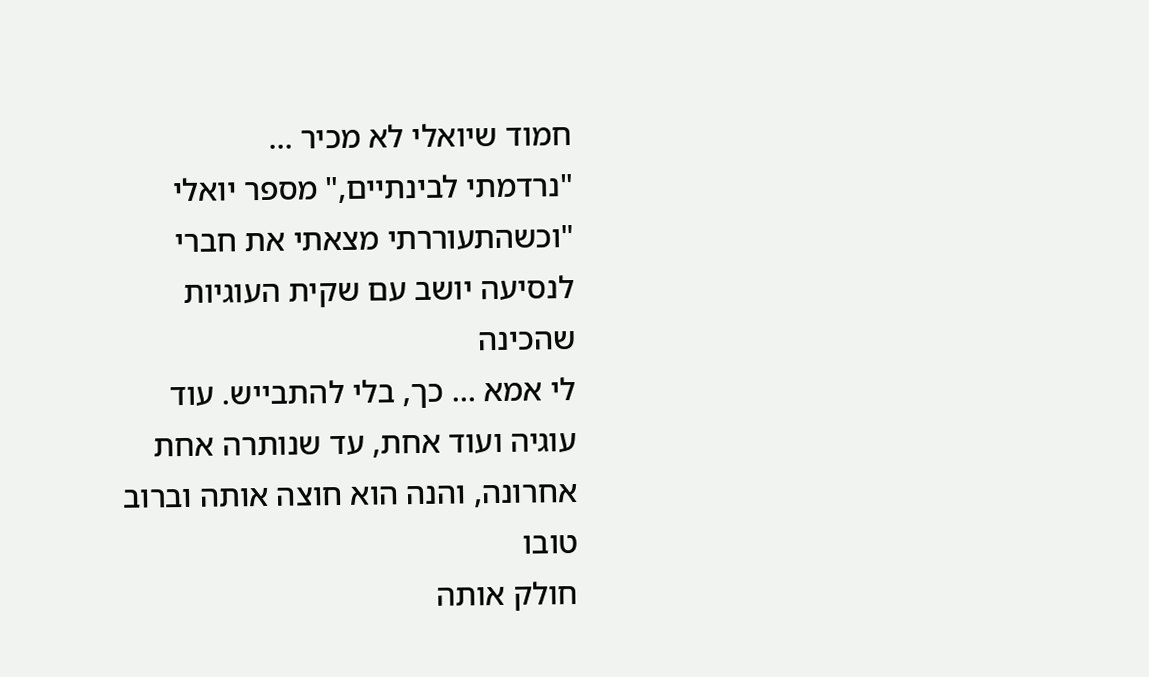חמוד שיואלי לא מכיר …
"נרדמתי לבינתיים," מספר יואלי "וכשהתעוררתי מצאתי את חברי לנסיעה יושב עם שקית העוגיות שהכינה
לי אמא … כך, בלי להתבייש. עוד עוגיה ועוד אחת, עד שנותרה אחת אחרונה, והנה הוא חוצה אותה וברוב טובו
חולק אותה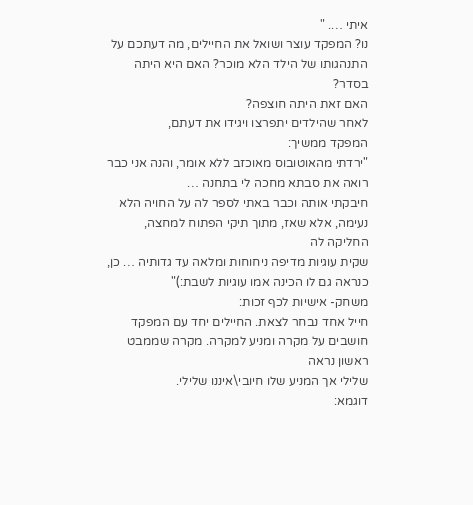איתי …. "
נו? המפקד עוצר ושואל את החיילים, מה דעתכם על התנהגותו של הילד הלא מוכר? האם היא היתה בסדר?
האם זאת היתה חוצפה?
לאחר שהילדים יתפרצו ויגידו את דעתם,
המפקד ממשיך:
"ירדתי מהאוטובוס מאוכזב ללא אומר, והנה אני כבר רואה את סבתא מחכה לי בתחנה …
חיבקתי אותה וכבר באתי לספר לה על החויה הלא נעימה, אלא שאז, מתוך תיקי הפתוח למחצה, החליקה לה
שקית עוגיות מדיפה ניחוחות ומלאה עד גדותיה … כן, כנראה גם לו הכינה אמו עוגיות לשבת:)"
משחק- אישיות לכף זכות:
חייל אחד נבחר לצאת. החיילים יחד עם המפקד חושבים על מקרה ומניע למקרה. מקרה שממבט ראשון נראה
שלילי אך המניע שלו חיובי\איננו שלילי.
דוגמא: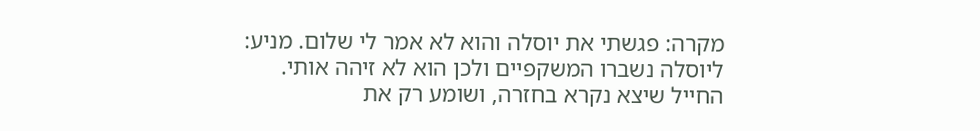מקרה: פגשתי את יוסלה והוא לא אמר לי שלום. מניע: ליוסלה נשברו המשקפיים ולכן הוא לא זיהה אותי.
החייל שיצא נקרא בחזרה, ושומע רק את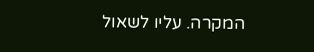המקרה. עליו לשאול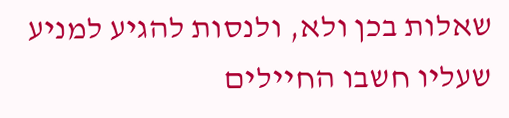שאלות בכן ולא, ולנסות להגיע למניע שעליו חשבו החיילים